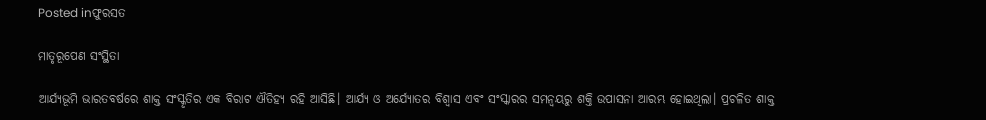Posted inଫୁରସତ

ମାତୃରୂପେଣ ସଂସ୍ଥିତା

ଆର୍ଯ୍ୟଭୂମି ଭାରତବର୍ଷରେ ଶାକ୍ତ ସଂସ୍କୃତିର ଏକ ବିରାଟ ଐତିହ୍ୟ ରହି ଆସିଛି। ଆର୍ଯ୍ୟ ଓ ଅର୍ଯ୍ୟୋତର ବିଶ୍ୱାସ ଏବଂ ସଂସ୍କାରର ସମନ୍ବୟରୁ ଶକ୍ତି ଉପାସନା ଆରମ୍ଭ ହୋଇଥିଲା। ପ୍ରଚଳିତ ଶାକ୍ତ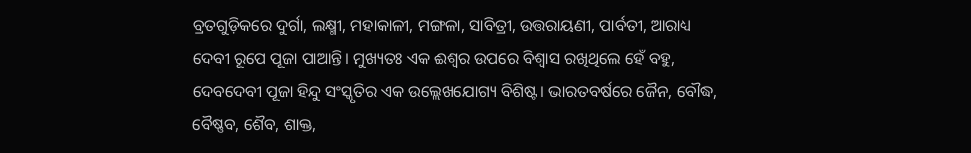ବ୍ରତଗୁଡ଼ିକରେ ଦୁର୍ଗା, ଲକ୍ଷ୍ମୀ, ମହାକାଳୀ, ମଙ୍ଗଳା, ସାବିତ୍ରୀ, ଉତ୍ତରାୟଣୀ, ପାର୍ବତୀ, ଆରାଧ୍ୟ ଦେବୀ ରୂପେ ପୂଜା ପାଆନ୍ତି। ମୁଖ୍ୟତଃ ଏକ ଈଶ୍ୱର ଉପରେ ବିଶ୍ୱାସ ରଖିଥିଲେ ହେଁ ବହୁ, ଦେବଦେବୀ ପୂଜା ହିନ୍ଦୁ ସଂସ୍କୃତିର ଏକ ଉଲ୍ଲେଖଯୋଗ୍ୟ ବିଶିଷ୍ଟ। ଭାରତବର୍ଷରେ ଜୈନ, ବୌଦ୍ଧ, ବୈଷ୍ଣବ, ଶୈବ, ଶାକ୍ତ,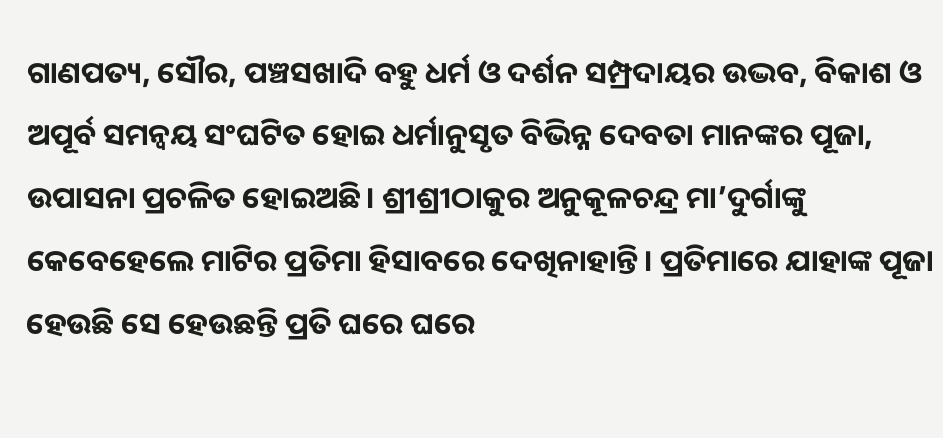ଗାଣପତ୍ୟ, ସୌର, ପଞ୍ଚସଖାଦି ବହୁ ଧର୍ମ ଓ ଦର୍ଶନ ସମ୍ପ୍ରଦାୟର ଉଦ୍ଭବ, ବିକାଶ ଓ ଅପୂର୍ବ ସମନ୍ବୟ ସଂଘଟିତ ହୋଇ ଧର୍ମାନୁସୃତ ବିଭିନ୍ନ ଦେବତା ମାନଙ୍କର ପୂଜା, ଉପାସନା ପ୍ରଚଳିତ ହୋଇଅଛି। ଶ୍ରୀଶ୍ରୀଠାକୁର ଅନୁକୂଳଚନ୍ଦ୍ର ମା’ଦୁର୍ଗାଙ୍କୁ କେବେହେଲେ ମାଟିର ପ୍ରତିମା ହିସାବରେ ଦେଖିନାହାନ୍ତି। ପ୍ରତିମାରେ ଯାହାଙ୍କ ପୂଜା ହେଉଛି ସେ ହେଉଛନ୍ତି ପ୍ରତି ଘରେ ଘରେ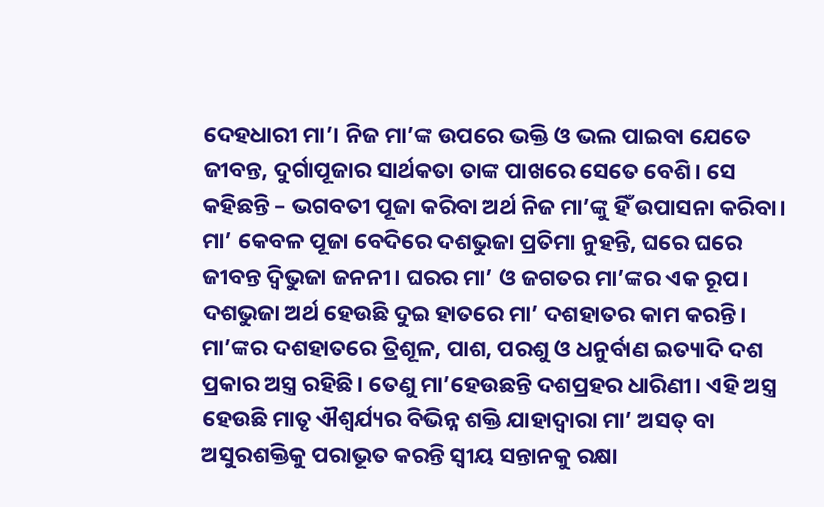ଦେହଧାରୀ ମା’। ନିଜ ମା’ଙ୍କ ଉପରେ ଭକ୍ତି ଓ ଭଲ ପାଇବା ଯେତେ ଜୀବନ୍ତ, ଦୁର୍ଗାପୂଜାର ସାର୍ଥକତା ତାଙ୍କ ପାଖରେ ସେତେ ବେଶି। ସେ କହିଛନ୍ତି – ଭଗବତୀ ପୂଜା କରିବା ଅର୍ଥ ନିଜ ମା’ଙ୍କୁ ହିଁ ଉପାସନା କରିବା। ମା’ କେବଳ ପୂଜା ବେଦିରେ ଦଶଭୁଜା ପ୍ରତିମା ନୁହନ୍ତି, ଘରେ ଘରେ ଜୀବନ୍ତ ଦ୍ୱିଭୁଜା ଜନନୀ। ଘରର ମା’ ଓ ଜଗତର ମା’ଙ୍କର ଏକ ରୂପ। ଦଶଭୁଜା ଅର୍ଥ ହେଉଛି ଦୁଇ ହାତରେ ମା’ ଦଶହାତର କାମ କରନ୍ତି। ମା’ଙ୍କର ଦଶହାତରେ ତ୍ରିଶୂଳ, ପାଶ, ପରଶୁ ଓ ଧନୁର୍ବାଣ ଇତ୍ୟାଦି ଦଶ ପ୍ରକାର ଅସ୍ତ୍ର ରହିଛି। ତେଣୁ ମା’ହେଉଛନ୍ତି ଦଶପ୍ରହର ଧାରିଣୀ। ଏହି ଅସ୍ତ୍ର ହେଉଛି ମାତୃ ଐଶ୍ୱର୍ଯ୍ୟର ବିଭିନ୍ନ ଶକ୍ତି ଯାହାଦ୍ୱାରା ମା’ ଅସତ୍‌ ବା ଅସୁରଶକ୍ତିକୁ ପରାଭୂତ କରନ୍ତି ସ୍ବୀୟ ସନ୍ତାନକୁ ରକ୍ଷା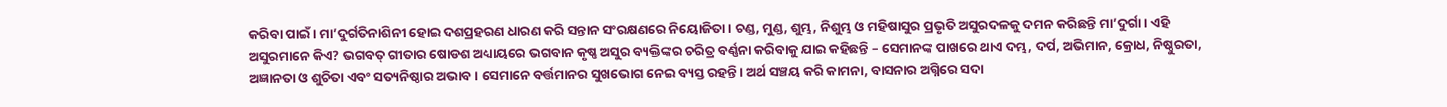କରିବା ପାଇଁ। ମା’ଦୁର୍ଗତିନାଶିନୀ ହୋଇ ଦଶପ୍ରହରଣ ଧାରଣ କରି ସନ୍ତାନ ସଂରକ୍ଷଣରେ ନିୟୋଜିତା। ଚଣ୍ଡ, ମୁଣ୍ଡ, ଶୁମ୍ଭ, ନିଶୁମ୍ଭ ଓ ମହିଷାସୁର ପ୍ରଭୃତି ଅସୁରଦଳକୁ ଦମନ କରିଛନ୍ତି ମା’ଦୁର୍ଗା। ଏହି ଅସୁରମାନେ କିଏ? ଭଗବତ୍‌ ଗୀତାର ଷୋଡଶ ଅଧ୍ୟାୟରେ ଭଗବାନ କୃଷ୍ଣ ଅସୁର ବ୍ୟକ୍ତିଙ୍କର ଚରିତ୍ର ବର୍ଣ୍ଣନା କରିବାକୁ ଯାଇ କହିଛନ୍ତି – ସେମାନଙ୍କ ପାଖରେ ଥାଏ ଦମ୍ଭ, ଦର୍ପ, ଅଭିମାନ, କ୍ରୋଧ, ନିଷ୍ଠୁରତା, ଅଜ୍ଞାନତା ଓ ଶୁଚିତା ଏବଂ ସତ୍ୟନିଷ୍ଠାର ଅଭାବ। ସେମାନେ ବର୍ତ୍ତମାନର ସୁଖଭୋଗ ନେଇ ବ୍ୟସ୍ତ ରହନ୍ତି। ଅର୍ଥ ସଞ୍ଚୟ କରି କାମନା, ବାସନାର ଅଗ୍ନିରେ ସଦା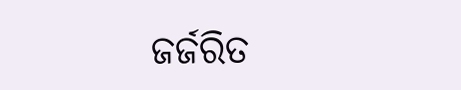ଜର୍ଜରିତ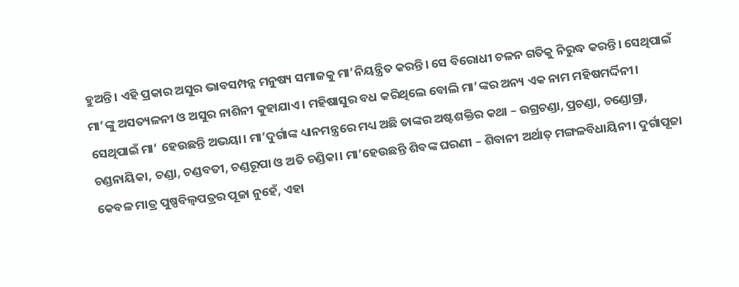ହୁଅନ୍ତି। ଏହି ପ୍ରକାର ଅସୁର ଭାବସମ୍ପନ୍ନ ମନୁଷ୍ୟ ସମାଜକୁ ମା’ନିୟନ୍ତ୍ରିତ କରନ୍ତି। ସେ ବିରୋଧୀ ଚଳନ ଗତିକୁ ନିରୁଦ୍ଧ କରନ୍ତି। ସେଥିପାଇଁ ମା’ଙ୍କୁ ଅସତ୍ୟଳନୀ ଓ ଅସୁର ନାଶିନୀ କୁହାଯାଏ। ମହିଷାସୁର ବଧ କରିଥିଲେ ବୋଲି ମା’ଙ୍କର ଅନ୍ୟ ଏକ ନାମ ମହିଷମର୍ଦ୍ଦିନୀ। ସେଥିପାଇଁ ମା’ ହେଉଛନ୍ତି ଅଭୟା। ମା’ଦୁର୍ଗାଙ୍କ ଧ୍ୟାନମନ୍ତ୍ରରେ ମଧ୍ୟ ଅଛି ତାଙ୍କର ଅଷ୍ଟଶକ୍ତିର କଥା – ଉଗ୍ରଚଣ୍ଡା, ପ୍ରଚଣ୍ଡା, ଚଣ୍ଡୋଗ୍ରା, ଚଣ୍ଡନାୟିକା, ଚଣ୍ଡା, ଚଣ୍ଡବତୀ, ଚଣ୍ଡରୂପା ଓ ଅତି ଚଣ୍ଡିକା। ମା’ହେଉଛନ୍ତି ଶିବଙ୍କ ଘରଣୀ – ଶିବାନୀ ଅର୍ଥାତ୍‌ ମଙ୍ଗଳବିଧାୟିନୀ। ଦୁର୍ଗାପୂଜା କେବଳ ମାତ୍ର ପୁଷ୍ପବିଲ୍ବପତ୍ରର ପୂଜା ନୁହେଁ, ଏହା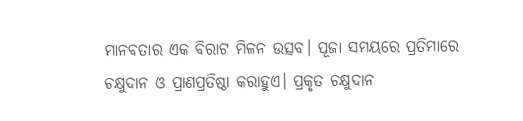ମାନବତାର ଏକ ବିରାଟ ମିଳନ ଉତ୍ସବ। ପୂଜା ସମୟରେ ପ୍ରତିମାରେ ଚକ୍ଷୁଦାନ ଓ ପ୍ରାଣପ୍ରତିଷ୍ଠା କରାହୁଏ। ପ୍ରକୃତ ଚକ୍ଷୁଦାନ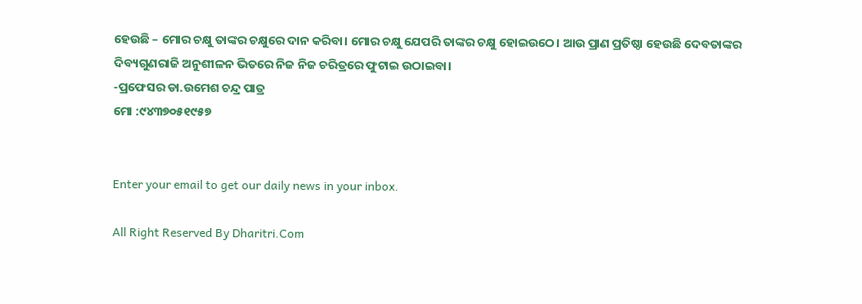ହେଉଛି – ମୋର ଚକ୍ଷୁ ତାଙ୍କର ଚକ୍ଷୁରେ ଦାନ କରିବା। ମୋର ଚକ୍ଷୁ ଯେପରି ତାଙ୍କର ଚକ୍ଷୁ ହୋଇଉଠେ। ଆଉ ପ୍ରାଣ ପ୍ରତିଷ୍ଠା ହେଉଛି ଦେବତାଙ୍କର ଦିବ୍ୟଗୁଣରାଜି ଅନୁଶୀଳନ ଭିତରେ ନିଜ ନିଜ ଚରିତ୍ରରେ ଫୁଟାଇ ଉଠାଇବା।
-ପ୍ରଫେସର ଡା.ଉମେଶ ଚନ୍ଦ୍ର ପାତ୍ର
ମୋ :୯୪୩୭୦୫୧୯୫୭


Enter your email to get our daily news in your inbox.

All Right Reserved By Dharitri.Com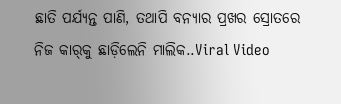ଛାତି ପର୍ଯ୍ୟନ୍ତ ପାଣି, ତଥାପି ବନ୍ୟାର ପ୍ରଖର ସ୍ରୋତରେ ନିଜ କାର୍‌କୁ ଛାଡ଼ିଲେନି ମାଲିକ..Viral Video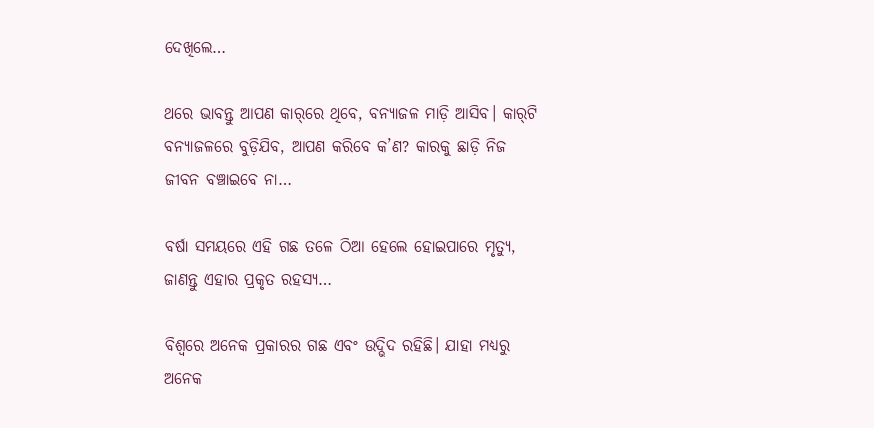ଦେଖିଲେ…

ଥରେ ଭାବନ୍ତୁ ଆପଣ କାର୍‌ରେ ଥିବେ, ବନ୍ୟାଜଳ ମାଡ଼ି ଆସିବ। କାର୍‌ଟି ବନ୍ୟାଜଳରେ ବୁଡ଼ିଯିବ, ଆପଣ କରିବେ କ’ଣ? କାରକୁ ଛାଡ଼ି ନିଜ ଜୀବନ ବଞ୍ଚାଇବେ ନା…

ବର୍ଷା ସମୟରେ ଏହି ଗଛ ତଳେ ଠିଆ ହେଲେ ହୋଇପାରେ ମୃତ୍ୟୁ, ଜାଣନ୍ତୁ ଏହାର ପ୍ରକୃତ ରହସ୍ୟ…

ବିଶ୍ୱରେ ଅନେକ ପ୍ରକାରର ଗଛ ଏବଂ ଉଦ୍ଭିଦ ରହିଛି। ଯାହା ମଧ୍ୟରୁ ଅନେକ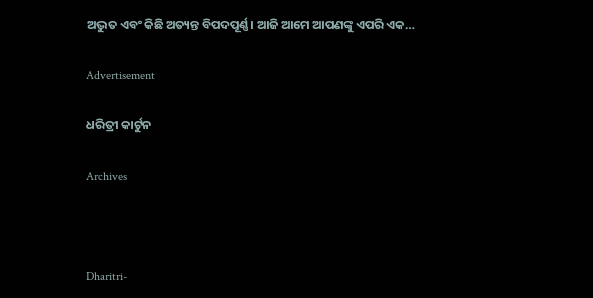ଅଦ୍ଭୁତ ଏବଂ କିଛି ଅତ୍ୟନ୍ତ ବିପଦପୂର୍ଣ୍ଣ। ଆଜି ଆମେ ଆପଣଙ୍କୁ ଏପରି ଏକ…

Advertisement

ଧରିତ୍ରୀ କାର୍ଟୁନ

Archives



Dharitri-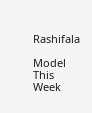Rashifala

Model This Week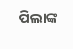ପିଲାଙ୍କ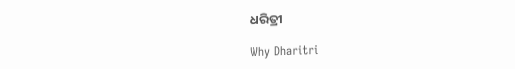ଧରିତ୍ରୀ

Why Dharitri